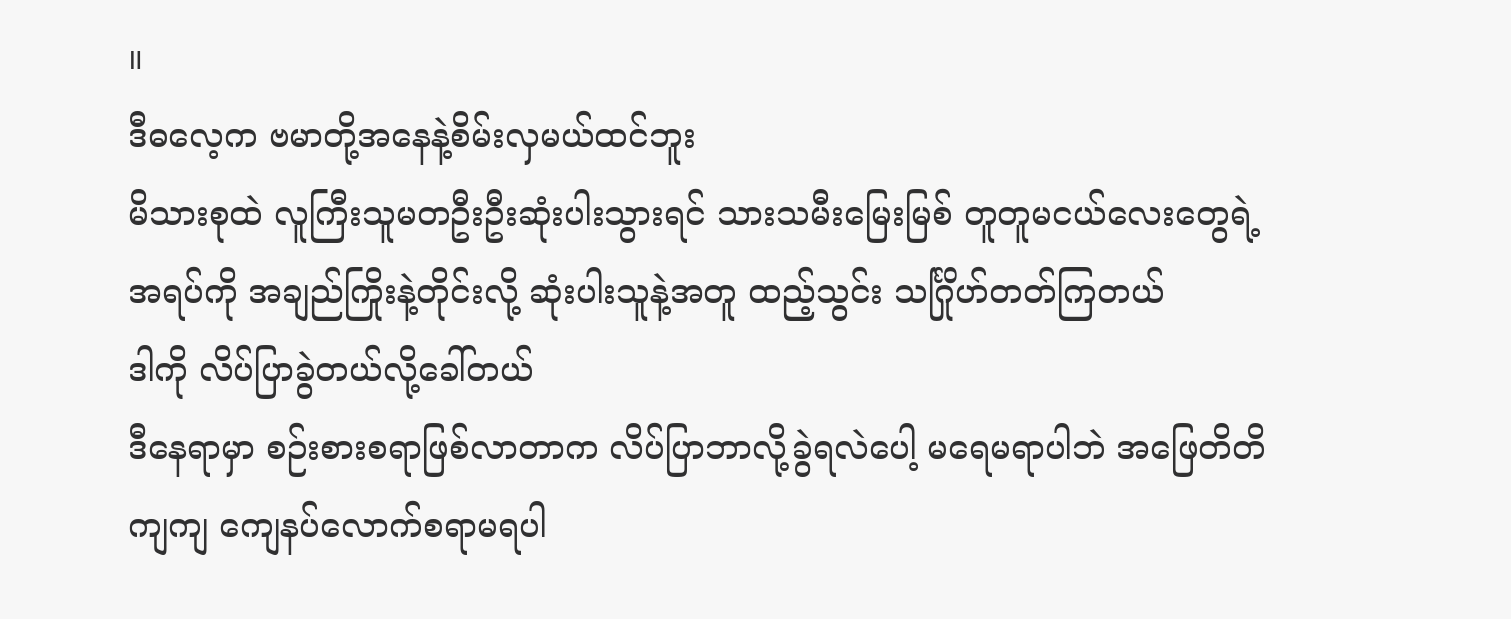။
ဒီဓလေ့က ဗမာတို့အနေနဲ့စိမ်းလှမယ်ထင်ဘူး
မိသားစုထဲ လူကြီးသူမတဦးဦးဆုံးပါးသွားရင် သားသမီးမြေးမြစ် တူတူမငယ်လေးတွေရဲ့ အရပ်ကို အချည်ကြိုးနဲ့တိုင်းလို့ ဆုံးပါးသူနဲ့အတူ ထည့်သွင်း သင်္ဂြိုဟ်တတ်ကြတယ်
ဒါကို လိပ်ပြာခွဲတယ်လို့ခေါ်တယ်
ဒီနေရာမှာ စဉ်းစားစရာဖြစ်လာတာက လိပ်ပြာဘာလို့ခွဲရလဲပေါ့ မရေမရာပါဘဲ အဖြေတိတိကျကျ ကျေနပ်လောက်စရာမရပါ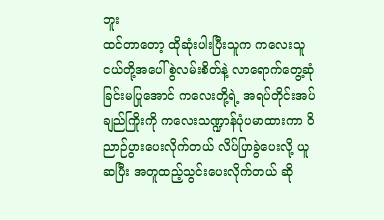ဘူး
ထင်တာတော့ ထိုဆုံးပါးပြီးသူက ကလေးသူငယ်တို့အပေါ် စွဲလမ်းစိတ်နဲ့ လာရောက်တွေ့ဆုံခြင်းမပြုအောင် ကလေးတို့ရဲ့ အရပ်တိုင်းအပ်ချည်ကြိုးကို ကလေးသဏ္ဍာန်ပုံပမာထားကာ ဝိညာဉ်ပွားပေးလိုက်တယ် လိပ်ပြာခွဲပေးလို့ ယူဆပြီး အတူထည့်သွင်းပေးလိုက်တယ် ဆို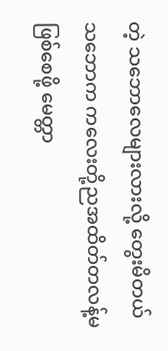တဲ့ သဘောလေများလားလို့ တွေးမိတယ်
သဘောက ကလေးတို့ညအထိတ်တလန့်မဖြစ်စေဖို့ မေတ္တာ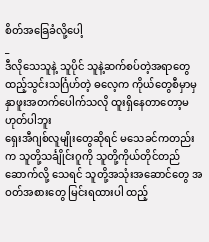စိတ်အခြေခံလို့ပေါ့
_
ဒီလိုသေသူနဲ့ သူပိုင် သူနဲ့ဆက်စပ်တဲ့အရာတွေ ထည့်သွင်းသင်္ဂြဟ်တဲ့ ဓလေ့က ကိုယ်တွေစီမှာမှ နှာဖူးအတက်ပေါက်သလို ထူးရှိနေတာတော့မဟုတ်ပါဘူး
ရှေးအီဂျစ်လူမျိုးတွေဆိုရင် မသေခင်ကတည်းက သူတို့သင်္ချိုင်းဂူကို သူတို့ကိုယ်တိုင်တည်ဆောက်လို့ သေရင် သူတို့အသုံးအဆောင်တွေ အဝတ်အစားတွေ မြင်းရထားပါ ထည့်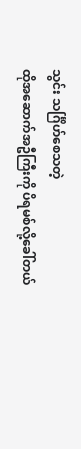သွင်း သင်္ဂြိဟ်စေသတဲ့
ထိုအဆောက်အဦကြီးကို ပိရမစ်လို့ခေါ်တယ်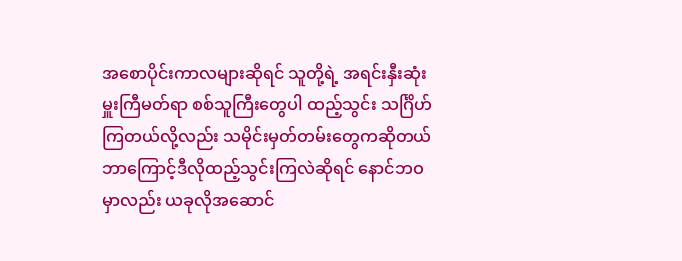အစောပိုင်းကာလများဆိုရင် သူတို့ရဲ့ အရင်းနှီးဆုံး မှူးကြီမတ်ရာ စစ်သူကြီးတွေပါ ထည့်သွင်း သင်္ဂြိဟ်ကြတယ်လို့လည်း သမိုင်းမှတ်တမ်းတွေကဆိုတယ်
ဘာကြောင့်ဒီလိုထည့်သွင်းကြလဲဆိုရင် နောင်ဘဝမှာလည်း ယခုလိုအဆောင်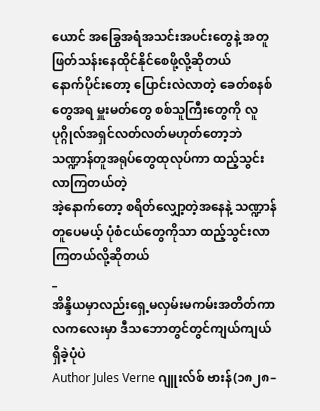ယောင် အခြွေအရံအသင်းအပင်းတွေနဲ့ အတူဖြတ်သန်းနေထိုင်နိုင်စေဖို့လို့ဆိုတယ်
နောက်ပိုင်းတော့ ပြောင်းလဲလာတဲ့ ခေတ်စနစ်တွေအရ မှူးမတ်တွေ စစ်သူကြီးတွေကို လူပုဂ္ဂိုလ်အရှင်လတ်လတ်မဟုတ်တော့ဘဲ သဏ္ဍာန်တူအရုပ်တွေထုလုပ်ကာ ထည့်သွင်းလာကြတယ်တဲ့
အဲ့နောက်တော့ စရိတ်လျှော့တဲ့အနေနဲ့ သဏ္ဍာန်တူပေမယ့် ပုံစံငယ်တွေကိုသာ ထည့်သွင်းလာကြတယ်လို့ဆိုတယ်
_
အိန္ဒိယမှာလည်းရှေ့မလှမ်းမကမ်းအတိတ်ကာလကလေးမှာ ဒီသဘောတွင်တွင်ကျယ်ကျယ်ရှိခဲ့ပုံပဲ
Author Jules Verne ဂျူးလ်စ် ဗားန်(၁၈၂၈–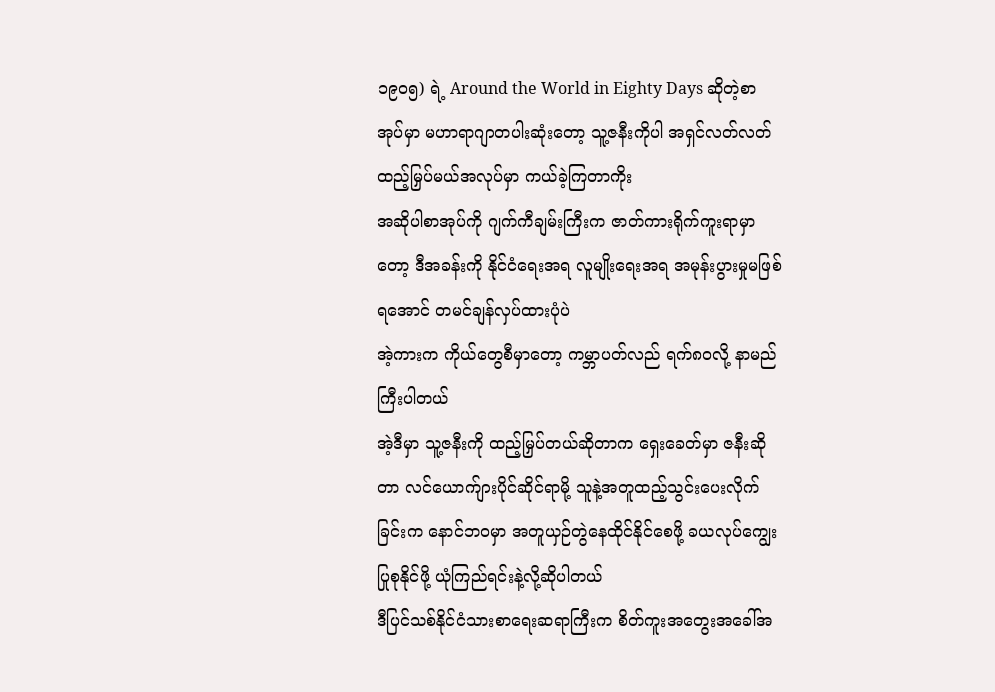၁၉၀၅) ရဲ့ Around the World in Eighty Days ဆိုတဲ့စာအုပ်မှာ မဟာရာဂျာတပါးဆုံးတော့ သူ့ဇနီးကိုပါ အရှင်လတ်လတ်ထည့်မြှပ်မယ်အလုပ်မှာ ကယ်ခဲ့ကြတာကိုး
အဆိုပါစာအုပ်ကို ဂျက်ကီချမ်းကြီးက ဇာတ်ကားရိုက်ကူးရာမှာတော့ ဒီအခန်းကို နိုင်ငံရေးအရ လူမျိုးရေးအရ အမုန်းပွားမှုမဖြစ်ရအောင် တမင်ချန်လှပ်ထားပုံပဲ
အဲ့ကားက ကိုယ်တွေစီမှာတော့ ကမ္ဘာပတ်လည် ရက်၈၀လို့ နာမည်ကြီးပါတယ်
အဲ့ဒီမှာ သူ့ဇနီးကို ထည့်မြှပ်တယ်ဆိုတာက ရှေးခေတ်မှာ ဇနီးဆိုတာ လင်ယောက်ျားပိုင်ဆိုင်ရာမို့ သူနဲ့အတူထည့်သွင်းပေးလိုက်ခြင်းက နောင်ဘဝမှာ အတူယှဉ်တွဲနေထိုင်နိုင်စေဖို့ ခယလုပ်ကျွေးပြုစုနိုင်ဖို့ ယုံကြည်ရင်းနဲ့လို့ဆိုပါတယ်
ဒီပြင်သစ်နိုင်ငံသားစာရေးဆရာကြီးက စိတ်ကူးအတွေးအခေါ်အ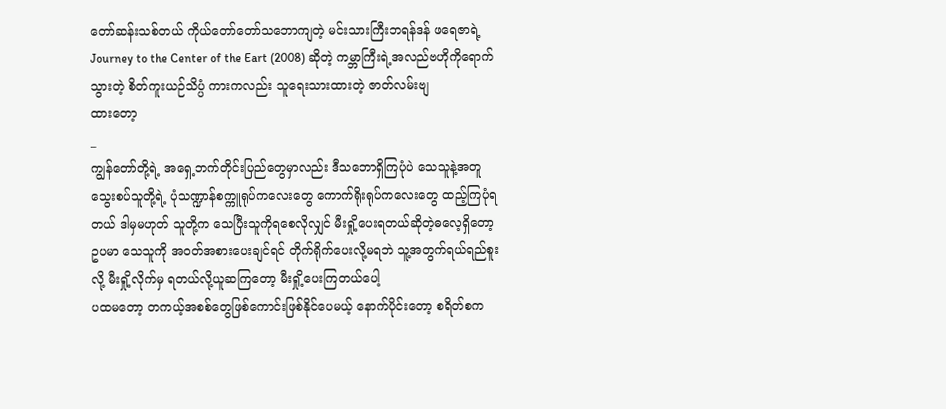တော်ဆန်းသစ်တယ် ကိုယ်တော်တော်သဘောကျတဲ့ မင်းသားကြီးဘရန်ဒန် ဖရေဇာရဲ့ Journey to the Center of the Eart (2008) ဆိုတဲ့ ကမ္ဘာကြီးရဲ့အလည်ဗဟိုကိုရောက်သွားတဲ့ စိတ်ကူးယဉ်သိပ္ပံ ကားကလည်း သူရေးသားထားတဲ့ ဇာတ်လမ်းဗျ
ထားတော့
_
ကျွန်တော်တို့ရဲ့ အရှေ့ဘက်တိုင်းပြည်တွေမှာလည်း ဒီသဘောရှိကြပုံပဲ သေသူနဲ့အတူ သွေးစပ်သူတို့ရဲ့ ပုံသဏ္ဍာန်စက္ကူရုပ်ကလေးတွေ ကောက်ရိုးရုပ်ကလေးတွေ ထည့်ကြပုံရတယ် ဒါမှမဟုတ် သူတို့က သေပြီးသူကိုရစေလိုလျှင် မီးရှို့ပေးရတယ်ဆိုတဲ့ဓလေ့ရှိတော့
ဥပမာ သေသူကို အဝတ်အစားပေးချင်ရင် တိုက်ရိုက်ပေးလို့မရဘဲ သူ့အတွက်ရယ်ရည်စူးလို့ မီးရှို့လိုက်မှ ရတယ်လို့ယူဆကြတော့ မီးရှို့ပေးကြတယ်ပေါ့
ပထမတော့ တကယ့်အစစ်တွေဖြစ်ကောင်းဖြစ်နိုင်ပေမယ့် နောက်ပိုင်းတော့ စရိတ်စက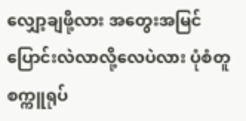လျှော့ချဖို့လား အတွေးအမြင်ပြောင်းလဲလာလို့လေပဲလား ပုံစံတူ စက္ကူရုပ်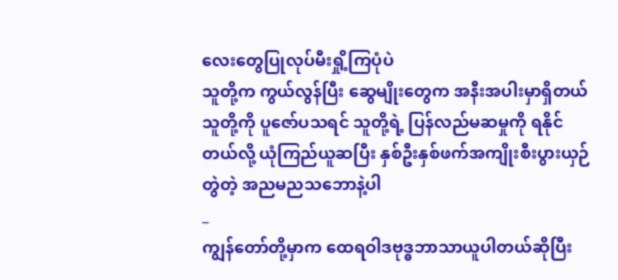လေးတွေပြုလုပ်မီးရှို့ကြပုံပဲ
သူတို့က ကွယ်လွန်ပြီး ဆွေမျိုးတွေက အနီးအပါးမှာရှိတယ် သူတို့ကို ပူဇော်ပသရင် သူတို့ရဲ့ ပြန်လည်မဆမှုကို ရနိုင်တယ်လို့ ယုံကြည်ယူဆပြီး နှစ်ဦးနှစ်ဖက်အကျိုးစီးပွားယှဉ်တွဲတဲ့ အညမညသဘောနဲ့ပါ
_
ကျွန်တော်တို့မှာက ထေရဝါဒဗုဒ္ဓဘာသာယူပါတယ်ဆိုပြီး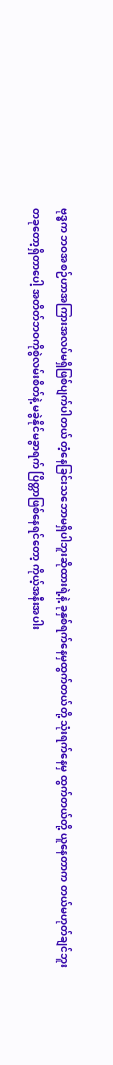ဗုဒ္ဓက ဘဝအစဉ်ဟာအကြားအလပ်မရှိဖြစ်ပျက်ပါတယ် တံ့နေခြင်းသဘောမရှိပါဘူးဆိုထားရဲ့နဲ့ ခုနှစ်ရက်နေမှထွက်တယ်တို့ သုံးရက်နေမှ ထွက်တယ်တို့ ယူနေတာက တယ်မဟုတ်ချင်ဘူး
တခုတော့ရှိတာပေါ့ အတိတ်ဘဝကိုစွဲလမ်းစိတ်နဲ့ မခွဲနိုင်မခွာရက် ပြိတ္တာဖြစ်နေရင်တော့ ကိုယ့်အနီးအပါး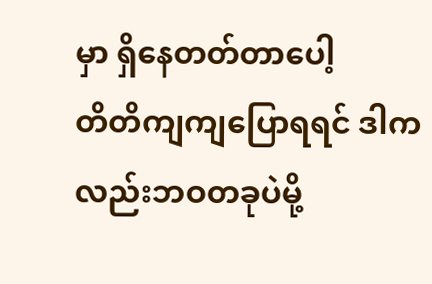မှာ ရှိနေတတ်တာပေါ့
တိတိကျကျပြောရရင် ဒါကလည်းဘဝတခုပဲမို့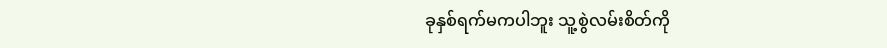ခုနှစ်ရက်မကပါဘူး သူ့စွဲလမ်းစိတ်ကို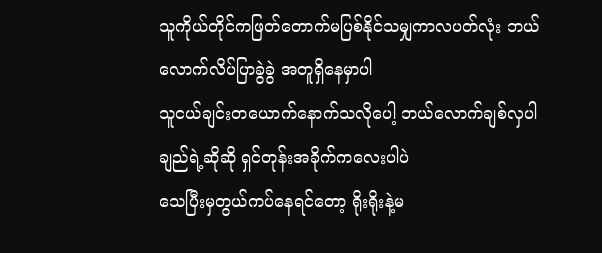သူကိုယ်တိုင်ကဖြတ်တောက်မပြစ်နိုင်သမျှကာလပတ်လုံး ဘယ်လောက်လိပ်ပြာခွဲခွဲ အတူရှိနေမှာပါ
သူငယ်ချင်းတယောက်နောက်သလိုပေါ့ ဘယ်လောက်ချစ်လှပါချည်ရဲ့ဆိုဆို ရှင်တုန်းအခိုက်ကလေးပါပဲ
သေပြီးမှတွယ်ကပ်နေရင်တော့ ရိုးရိုးနဲ့မ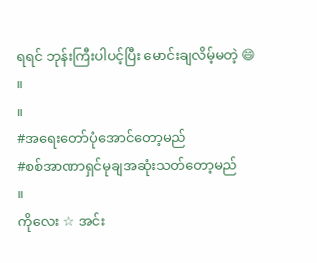ရရင် ဘုန်းကြီးပါပင့်ပြီး မောင်းချလိမ့်မတဲ့ 😄
။
။
#အရေးတော်ပုံအောင်တော့မည်
#စစ်အာဏာရှင်မုချအဆုံးသတ်တော့မည်
။
ကိုလေး ☆ အင်း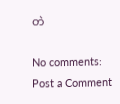တဲ

No comments:
Post a Comment